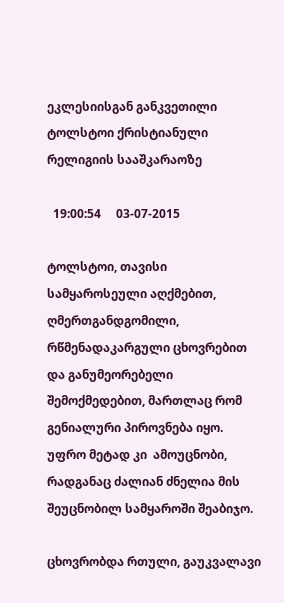ეკლესიისგან განკვეთილი ტოლსტოი ქრისტიანული რელიგიის სააშკარაოზე

  19:00:54     03-07-2015

ტოლსტოი, თავისი სამყაროსეული აღქმებით, ღმერთგანდგომილი, რწმენადაკარგული ცხოვრებით და განუმეორებელი შემოქმედებით, მართლაც რომ გენიალური პიროვნება იყო. უფრო მეტად კი  ამოუცნობი, რადგანაც ძალიან ძნელია მის შეუცნობილ სამყაროში შეაბიჯო.

ცხოვრობდა რთული, გაუკვალავი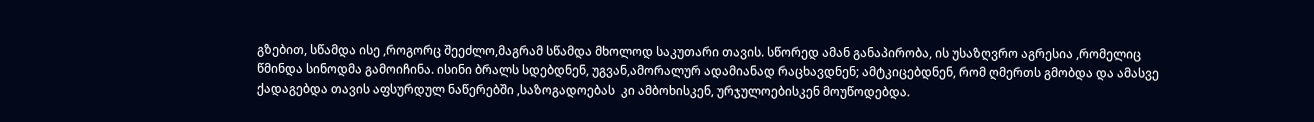გზებით, სწამდა ისე ,როგორც შეეძლო,მაგრამ სწამდა მხოლოდ საკუთარი თავის. სწორედ ამან განაპირობა, ის უსაზღვრო აგრესია ,რომელიც წმინდა სინოდმა გამოიჩინა. ისინი ბრალს სდებდნენ, უგვან,ამორალურ ადამიანად რაცხავდნენ; ამტკიცებდნენ, რომ ღმერთს გმობდა და ამასვე  ქადაგებდა თავის აფსურდულ ნაწერებში ,საზოგადოებას  კი ამბოხისკენ, ურჯულოებისკენ მოუწოდებდა.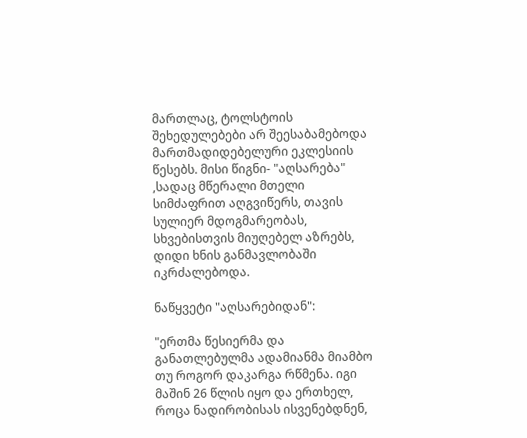მართლაც, ტოლსტოის შეხედულებები არ შეესაბამებოდა მართმადიდებელური ეკლესიის წესებს. მისი წიგნი- "აღსარება" ,სადაც მწერალი მთელი სიმძაფრით აღგვიწერს, თავის სულიერ მდოგმარეობას, სხვებისთვის მიუღებელ აზრებს, დიდი ხნის განმავლობაში იკრძალებოდა.

ნაწყვეტი "აღსარებიდან":

"ერთმა წესიერმა და განათლებულმა ადამიანმა მიამბო თუ როგორ დაკარგა რწმენა. იგი მაშინ 26 წლის იყო და ერთხელ, როცა ნადირობისას ისვენებდნენ,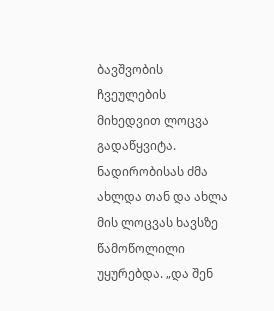ბავშვობის ჩვეულების მიხედვით ლოცვა გადაწყვიტა. ნადირობისას ძმა ახლდა თან და ახლა მის ლოცვას ხავსზე წამოწოლილი უყურებდა. „და შენ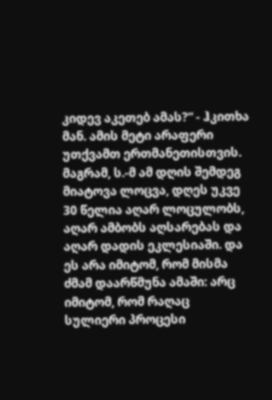კიდევ აკეთებ ამას?“ - ჰკითხა მან. ამის მეტი არაფერი უთქვამთ ერთმანეთისთვის. მაგრამ, ს.-მ ამ დღის შემდეგ მიატოვა ლოცვა, დღეს უკვე 30 წელია აღარ ლოცულობს, აღარ ამბობს აღსარებას და აღარ დადის ეკლესიაში. და ეს არა იმიტომ, რომ მისმა ძმამ დაარწმუნა ამაში: არც იმიტომ, რომ რაღაც სულიერი პროცესი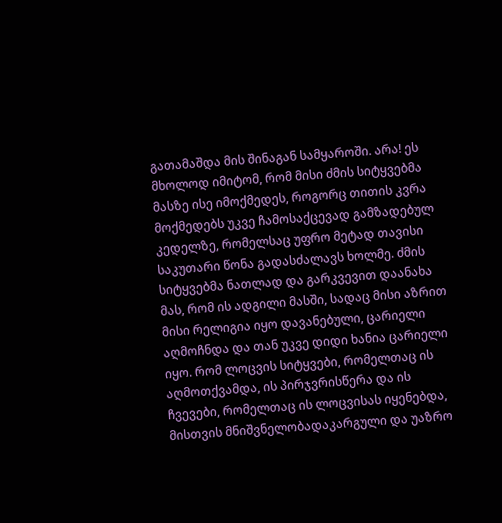გათამაშდა მის შინაგან სამყაროში. არა! ეს მხოლოდ იმიტომ, რომ მისი ძმის სიტყვებმა მასზე ისე იმოქმედეს, როგორც თითის კვრა მოქმედებს უკვე ჩამოსაქცევად გამზადებულ კედელზე, რომელსაც უფრო მეტად თავისი საკუთარი წონა გადასძალავს ხოლმე. ძმის სიტყვებმა ნათლად და გარკვევით დაანახა მას, რომ ის ადგილი მასში, სადაც მისი აზრით მისი რელიგია იყო დავანებული, ცარიელი აღმოჩნდა და თან უკვე დიდი ხანია ცარიელი იყო. რომ ლოცვის სიტყვები, რომელთაც ის აღმოთქვამდა, ის პირჯვრისწერა და ის ჩვევები, რომელთაც ის ლოცვისას იყენებდა, მისთვის მნიშვნელობადაკარგული და უაზრო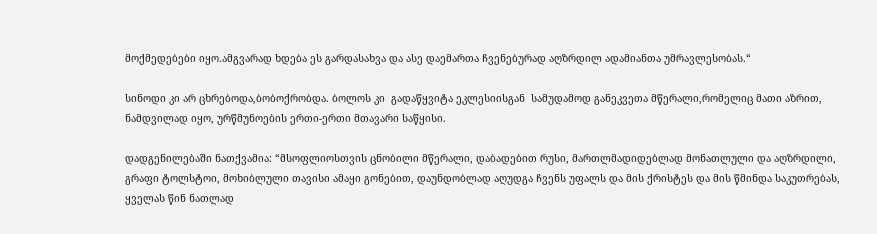მოქმედებები იყო.ამგვარად ხდება ეს გარდასახვა და ასე დაემართა ჩვენებურად აღზრდილ ადამიანთა უმრავლესობას.“

სინოდი კი არ ცხრებოდა,ბობოქრობდა. ბოლოს კი  გადაწყვიტა ეკლესიისგან  სამუდამოდ განეკვეთა მწერალი,რომელიც მათი აზრით, ნამდვილად იყო, ურწმუნოების ერთი-ერთი მთავარი საწყისი.

დადგენილებაში ნათქვამია: “მსოფლიოსთვის ცნობილი მწერალი, დაბადებით რუსი, მართლმადიდებლად მონათლული და აღზრდილი, გრაფი ტოლსტოი, მოხიბლული თავისი ამაყი გონებით, დაუნდობლად აღუდგა ჩვენს უფალს და მის ქრისტეს და მის წმინდა საკუთრებას, ყველას წინ ნათლად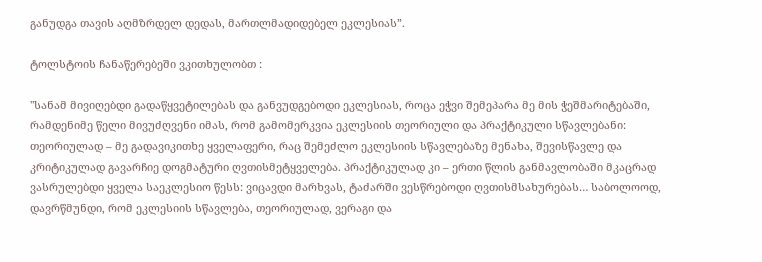განუდგა თავის აღმზრდელ დედას, მართლმადიდებელ ეკლესიას”.

ტოლსტოის ჩანაწერებეში ვკითხულობთ :

"სანამ მივიღებდი გადაწყვეტილებას და განვუდგებოდი ეკლესიას, როცა ეჭვი შემეპარა მე მის ჭეშმარიტებაში, რამდენიმე წელი მივუძღვენი იმას, რომ გამომერკვია ეკლესიის თეორიული და პრაქტიკული სწავლებანი: თეორიულად – მე გადავიკითხე ყველაფერი, რაც შემეძლო ეკლესიის სწავლებაზე მენახა, შევისწავლე და კრიტიკულად გავარჩიე დოგმატური ღვთისმეტყველება. პრაქტიკულად კი – ერთი წლის განმავლობაში მკაცრად ვასრულებდი ყველა საეკლესიო წესს: ვიცავდი მარხვას, ტაძარში ვესწრებოდი ღვთისმსახურებას… საბოლოოდ, დავრწმუნდი, რომ ეკლესიის სწავლება, თეორიულად, ვერაგი და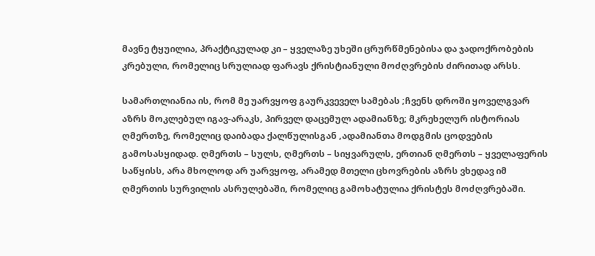მავნე ტყუილია, პრაქტიკულად კი – ყველაზე უხეში ცრურწმენებისა და ჯადოქრობების კრებული, რომელიც სრულიად ფარავს ქრისტიანული მოძღვრების ძირითად არსს.

სამართლიანია ის, რომ მე უარვყოფ გაურკვეველ სამებას ;ჩვენს დროში ყოველგვარ აზრს მოკლებულ იგავ-არაკს, პირველ დაცემულ ადამიანზე; მკრეხელურ ისტორიას ღმერთზე, რომელიც დაიბადა ქალწულისგან ,ადამიანთა მოდგმის ცოდვების გამოსასყიდად. ღმერთს – სულს, ღმერთს – სიყვარულს, ერთიან ღმერთს – ყველაფერის საწყისს, არა მხოლოდ არ უარვყოფ, არამედ მთელი ცხოვრების აზრს ვხედავ იმ ღმერთის სურვილის ასრულებაში, რომელიც გამოხატულია ქრისტეს მოძღვრებაში.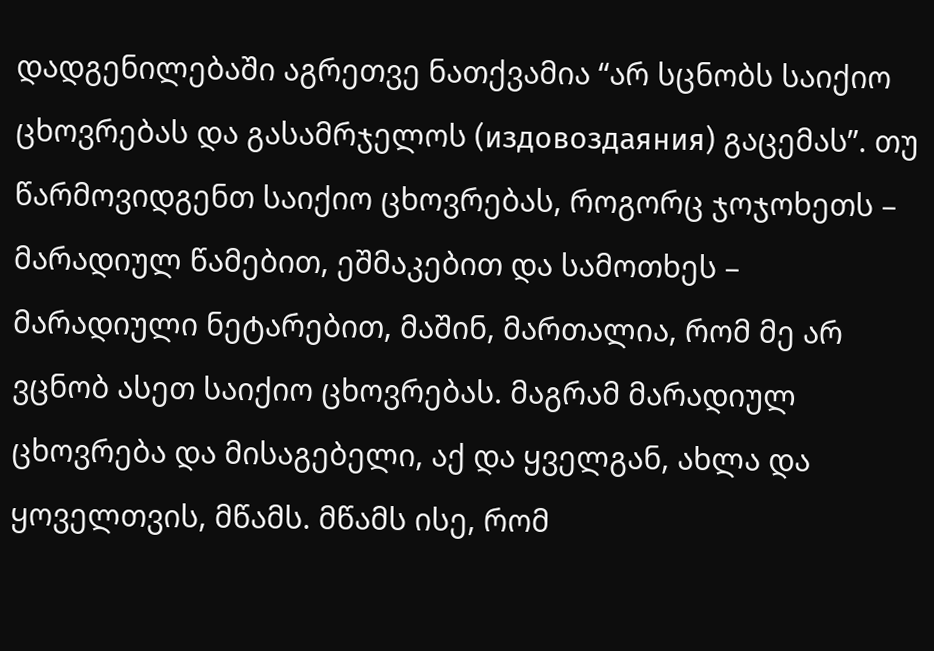დადგენილებაში აგრეთვე ნათქვამია “არ სცნობს საიქიო ცხოვრებას და გასამრჯელოს (издовоздаяния) გაცემას”. თუ წარმოვიდგენთ საიქიო ცხოვრებას, როგორც ჯოჯოხეთს – მარადიულ წამებით, ეშმაკებით და სამოთხეს – მარადიული ნეტარებით, მაშინ, მართალია, რომ მე არ ვცნობ ასეთ საიქიო ცხოვრებას. მაგრამ მარადიულ ცხოვრება და მისაგებელი, აქ და ყველგან, ახლა და ყოველთვის, მწამს. მწამს ისე, რომ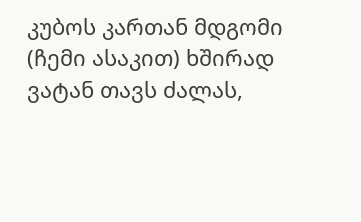კუბოს კართან მდგომი (ჩემი ასაკით) ხშირად ვატან თავს ძალას,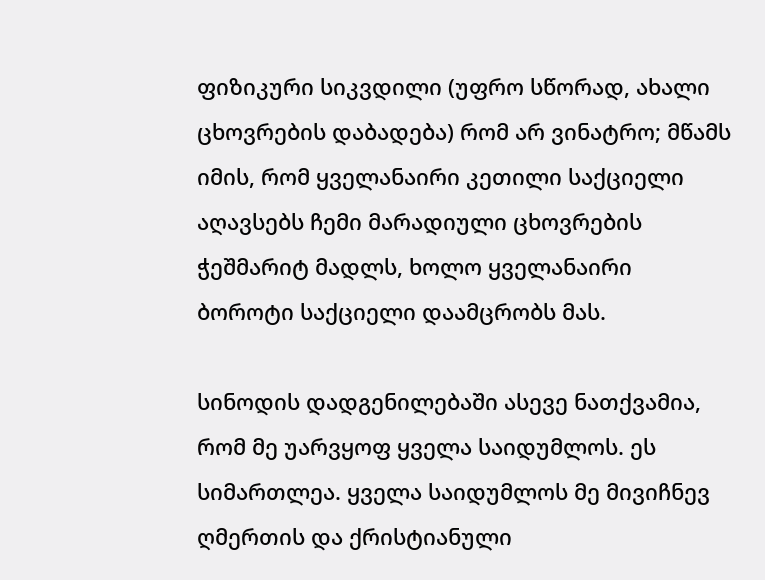ფიზიკური სიკვდილი (უფრო სწორად, ახალი ცხოვრების დაბადება) რომ არ ვინატრო; მწამს იმის, რომ ყველანაირი კეთილი საქციელი აღავსებს ჩემი მარადიული ცხოვრების ჭეშმარიტ მადლს, ხოლო ყველანაირი ბოროტი საქციელი დაამცრობს მას.

სინოდის დადგენილებაში ასევე ნათქვამია, რომ მე უარვყოფ ყველა საიდუმლოს. ეს სიმართლეა. ყველა საიდუმლოს მე მივიჩნევ ღმერთის და ქრისტიანული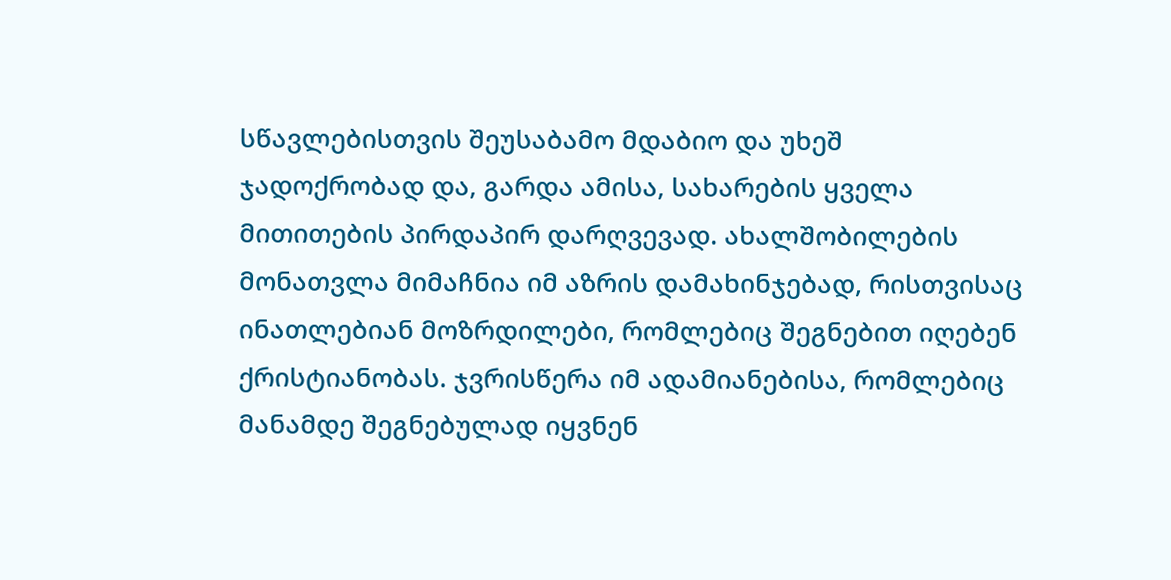სწავლებისთვის შეუსაბამო მდაბიო და უხეშ ჯადოქრობად და, გარდა ამისა, სახარების ყველა მითითების პირდაპირ დარღვევად. ახალშობილების მონათვლა მიმაჩნია იმ აზრის დამახინჯებად, რისთვისაც ინათლებიან მოზრდილები, რომლებიც შეგნებით იღებენ ქრისტიანობას. ჯვრისწერა იმ ადამიანებისა, რომლებიც მანამდე შეგნებულად იყვნენ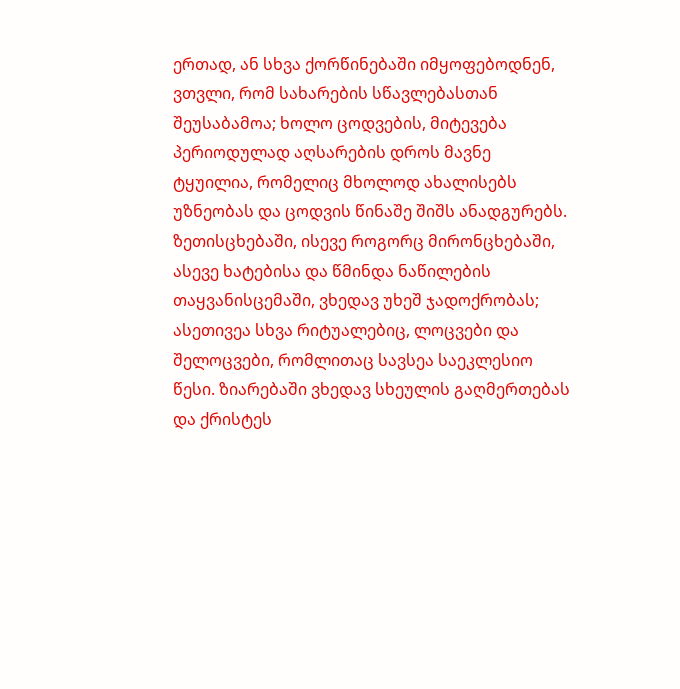ერთად, ან სხვა ქორწინებაში იმყოფებოდნენ, ვთვლი, რომ სახარების სწავლებასთან შეუსაბამოა; ხოლო ცოდვების, მიტევება პერიოდულად აღსარების დროს მავნე ტყუილია, რომელიც მხოლოდ ახალისებს უზნეობას და ცოდვის წინაშე შიშს ანადგურებს. ზეთისცხებაში, ისევე როგორც მირონცხებაში, ასევე ხატებისა და წმინდა ნაწილების თაყვანისცემაში, ვხედავ უხეშ ჯადოქრობას; ასეთივეა სხვა რიტუალებიც, ლოცვები და შელოცვები, რომლითაც სავსეა საეკლესიო წესი. ზიარებაში ვხედავ სხეულის გაღმერთებას და ქრისტეს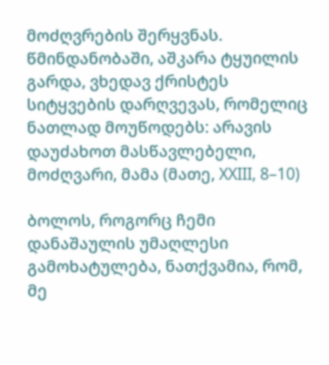მოძღვრების შერყვნას. წმინდანობაში, აშკარა ტყუილის გარდა, ვხედავ ქრისტეს სიტყვების დარღვევას, რომელიც ნათლად მოუწოდებს: არავის დაუძახოთ მასწავლებელი, მოძღვარი, მამა (მათე, XXIII, 8–10)

ბოლოს, როგორც ჩემი დანაშაულის უმაღლესი გამოხატულება, ნათქვამია, რომ, მე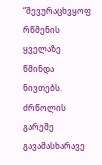“შევურაცხვყოფ რწმენის ყველაზე წმინდა ნივთებს. ძრწოლის გარეშე გავამასხარავე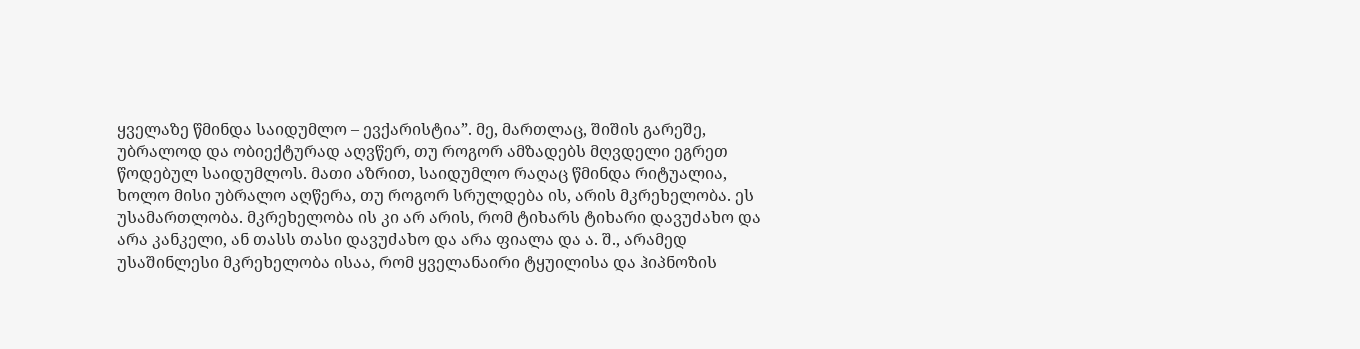ყველაზე წმინდა საიდუმლო – ევქარისტია”. მე, მართლაც, შიშის გარეშე, უბრალოდ და ობიექტურად აღვწერ, თუ როგორ ამზადებს მღვდელი ეგრეთ წოდებულ საიდუმლოს. მათი აზრით, საიდუმლო რაღაც წმინდა რიტუალია, ხოლო მისი უბრალო აღწერა, თუ როგორ სრულდება ის, არის მკრეხელობა. ეს უსამართლობა. მკრეხელობა ის კი არ არის, რომ ტიხარს ტიხარი დავუძახო და არა კანკელი, ან თასს თასი დავუძახო და არა ფიალა და ა. შ., არამედ უსაშინლესი მკრეხელობა ისაა, რომ ყველანაირი ტყუილისა და ჰიპნოზის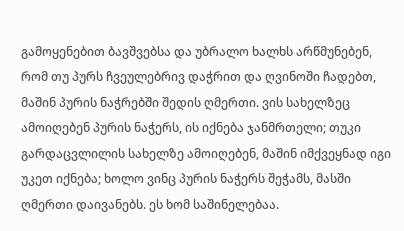გამოყენებით ბავშვებსა და უბრალო ხალხს არწმუნებენ, რომ თუ პურს ჩვეულებრივ დაჭრით და ღვინოში ჩადებთ, მაშინ პურის ნაჭრებში შედის ღმერთი. ვის სახელზეც ამოიღებენ პურის ნაჭერს, ის იქნება ჯანმრთელი; თუკი გარდაცვლილის სახელზე ამოიღებენ, მაშინ იმქვეყნად იგი უკეთ იქნება; ხოლო ვინც პურის ნაჭერს შეჭამს, მასში ღმერთი დაივანებს. ეს ხომ საშინელებაა.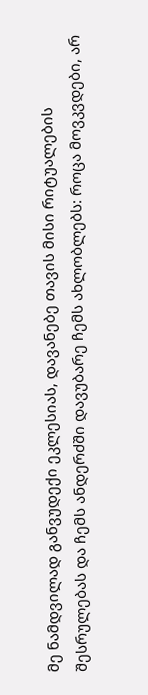მე ნამდვილად განვუდექი ეკლესიას, დავანებე თავის მისი რიტუალების შესრულებას და ჩემს ანდერძში დავუბარე ჩემს ახლობლებს: როცა მოვკვდები, არ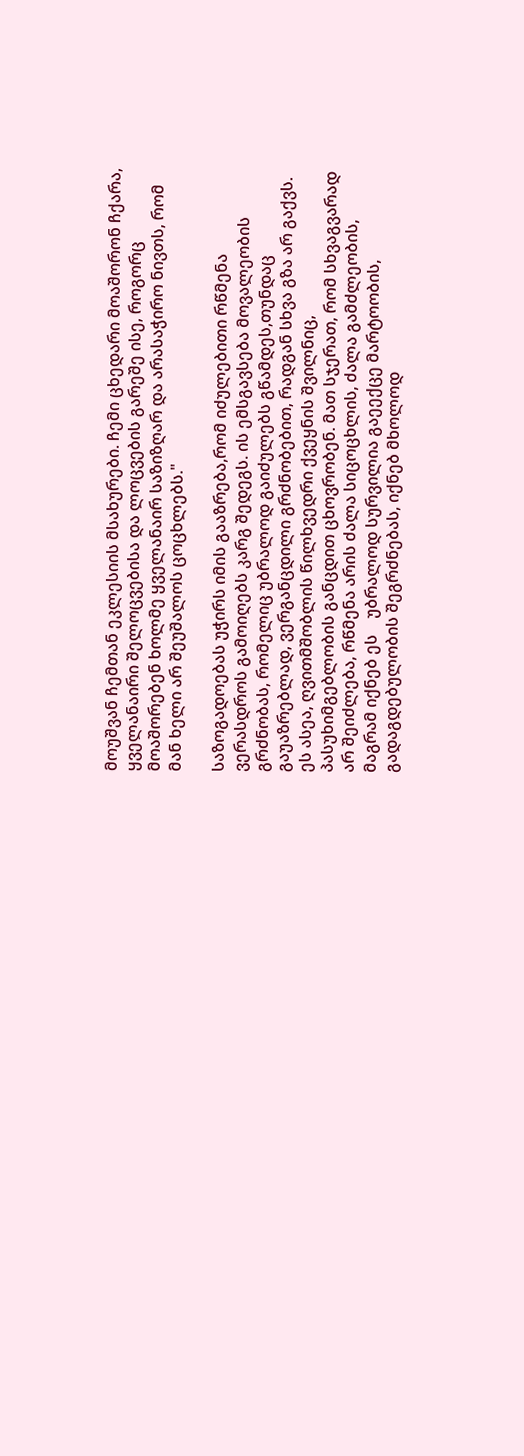მოუშვან ჩემთან ეკლესიის მსახურები. ჩემი ცხედარი მოაშორონ ჩქარა, ყველანაირი შელოცვებისა და ლოცვების გარეშე ისე, როგორც მოაშორებენ ხოლმე ყველანაირ საზიზღარ და არასაჭირო ნივთს, რომ მან ხელი არ შეუშალოს ცოცხლებს."

საზოგადოებას უჭირს იმის გააზრება,რომ იძულებითი რწმენა ვერასდროს გამოიღებს კარგ შედეგს. ის ემსგავსება მოვალეობის გრძნობას, რომელიც უბრალოდ გაიძულებს გწამდეს,თუნდაც გაუაზრებლად, ვერგანცდილი გრძნობებით, რადგან სხვა გზა არ გაქვს. ეს ასეა, ღვითმშობლის წილხვედრი ქვეყნის შვილნიც, პასუხიმგებლობის განცდით ცხოვრობენ. მათ სჯერათ, რომ სხვაგვარად არ შეიძლება, რწმენა არის ძალა სიცოცხლის, ძალა გამძლეობის,  მაგრამ იქნებ ეს    უბრალოდ სურვილია გაეექცე მარტოობის, გადაგდებულობის შეგრძნებას, იქნებ მხოლოდ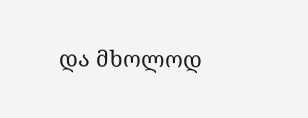და მხოლოდ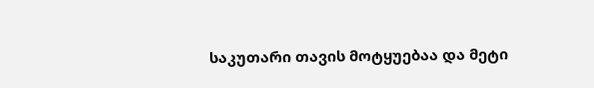საკუთარი თავის მოტყუებაა და მეტი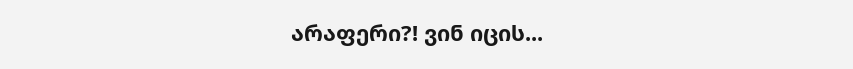არაფერი?! ვინ იცის...